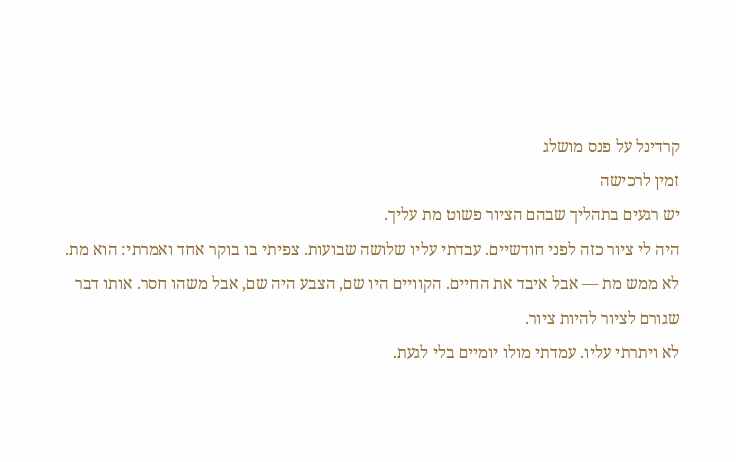קרדינל על פנס מושלג
זמין לרכישה
יש רגעים בתהליך שבהם הציור פשוט מת עליך.
היה לי ציור כזה לפני חודשיים. עבדתי עליו שלושה שבועות. צפיתי בו בוקר אחד ואמרתי: הוא מת.
לא ממש מת — אבל איבד את החיים. הקוויים היו שם, הצבע היה שם, אבל משהו חסר. אותו דבר שגורם לציור להיות ציור.
לא ויתרתי עליו. עמדתי מולו יומיים בלי לגעת.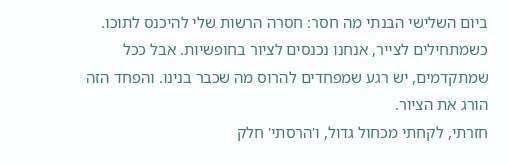ביום השלישי הבנתי מה חסר: חסרה הרשות שלי להיכנס לתוכו.
כשמתחילים לצייר, אנחנו נכנסים לציור בחופשיות. אבל ככל שמתקדמים, יש רגע שמפחדים להרוס מה שכבר בנינו. והפחד הזה הורג את הציור.
חזרתי, לקחתי מכחול גדול, ו'הרסתי' חלק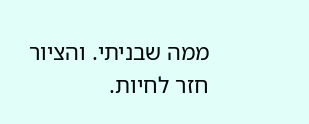ממה שבניתי. והציור חזר לחיות.